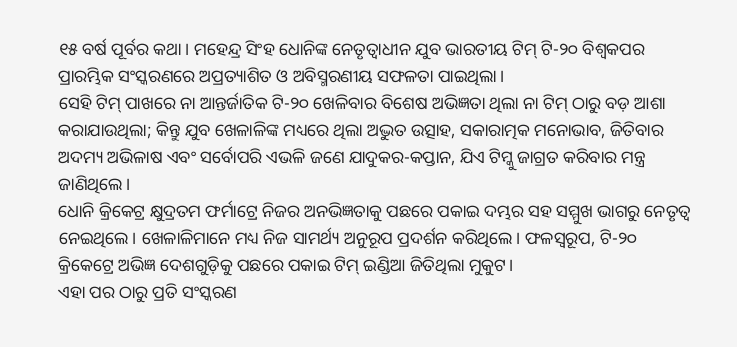୧୫ ବର୍ଷ ପୂର୍ବର କଥା। ମହେନ୍ଦ୍ର ସିଂହ ଧୋନିଙ୍କ ନେତୃତ୍ୱାଧୀନ ଯୁବ ଭାରତୀୟ ଟିମ୍ ଟି-୨୦ ବିଶ୍ୱକପର ପ୍ରାରମ୍ଭିକ ସଂସ୍କରଣରେ ଅପ୍ରତ୍ୟାଶିତ ଓ ଅବିସ୍ମରଣୀୟ ସଫଳତା ପାଇଥିଲା।
ସେହି ଟିମ୍ ପାଖରେ ନା ଆନ୍ତର୍ଜାତିକ ଟି-୨୦ ଖେଳିବାର ବିଶେଷ ଅଭିଜ୍ଞତା ଥିଲା ନା ଟିମ୍ ଠାରୁ ବଡ଼ ଆଶା କରାଯାଉଥିଲା; କିନ୍ତୁ ଯୁବ ଖେଳାଳିଙ୍କ ମଧ୍ୟରେ ଥିଲା ଅଦ୍ଭୁତ ଉତ୍ସାହ, ସକାରାତ୍ମକ ମନୋଭାବ, ଜିତିବାର ଅଦମ୍ୟ ଅଭିଳାଷ ଏବଂ ସର୍ବୋପରି ଏଭଳି ଜଣେ ଯାଦୁକର-କପ୍ତାନ, ଯିଏ ଟିମ୍କୁ ଜାଗ୍ରତ କରିବାର ମନ୍ତ୍ର ଜାଣିଥିଲେ।
ଧୋନି କ୍ରିକେଟ୍ର କ୍ଷୁଦ୍ରତମ ଫର୍ମାଟ୍ରେ ନିଜର ଅନଭିଜ୍ଞତାକୁ ପଛରେ ପକାଇ ଦମ୍ଭର ସହ ସମ୍ମୁଖ ଭାଗରୁ ନେତୃତ୍ୱ ନେଇଥିଲେ। ଖେଳାଳିମାନେ ମଧ୍ୟ ନିଜ ସାମର୍ଥ୍ୟ ଅନୁରୂପ ପ୍ରଦର୍ଶନ କରିଥିଲେ। ଫଳସ୍ୱରୂପ, ଟି-୨୦ କ୍ରିକେଟ୍ରେ ଅଭିଜ୍ଞ ଦେଶଗୁଡ଼ିକୁ ପଛରେ ପକାଇ ଟିମ୍ ଇଣ୍ଡିଆ ଜିତିଥିଲା ମୁକୁଟ।
ଏହା ପର ଠାରୁ ପ୍ରତି ସଂସ୍କରଣ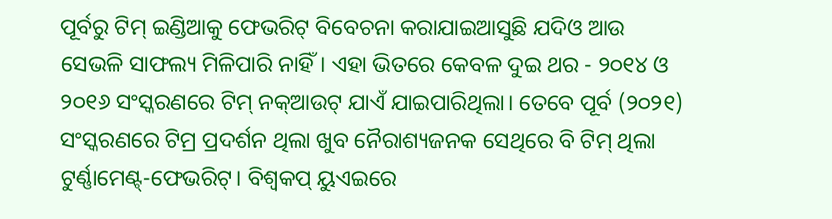ପୂର୍ବରୁ ଟିମ୍ ଇଣ୍ଡିଆକୁ ଫେଭରିଟ୍ ବିବେଚନା କରାଯାଇଆସୁଛି ଯଦିଓ ଆଉ ସେଭଳି ସାଫଲ୍ୟ ମିଳିପାରି ନାହିଁ। ଏହା ଭିତରେ କେବଳ ଦୁଇ ଥର - ୨୦୧୪ ଓ ୨୦୧୬ ସଂସ୍କରଣରେ ଟିମ୍ ନକ୍ଆଉଟ୍ ଯାଏଁ ଯାଇପାରିଥିଲା। ତେବେ ପୂର୍ବ (୨୦୨୧) ସଂସ୍କରଣରେ ଟିମ୍ର ପ୍ରଦର୍ଶନ ଥିଲା ଖୁବ ନୈରାଶ୍ୟଜନକ ସେଥିରେ ବି ଟିମ୍ ଥିଲା ଟୁର୍ଣ୍ଣାମେଣ୍ଟ୍-ଫେଭରିଟ୍। ବିଶ୍ୱକପ୍ ୟୁଏଇରେ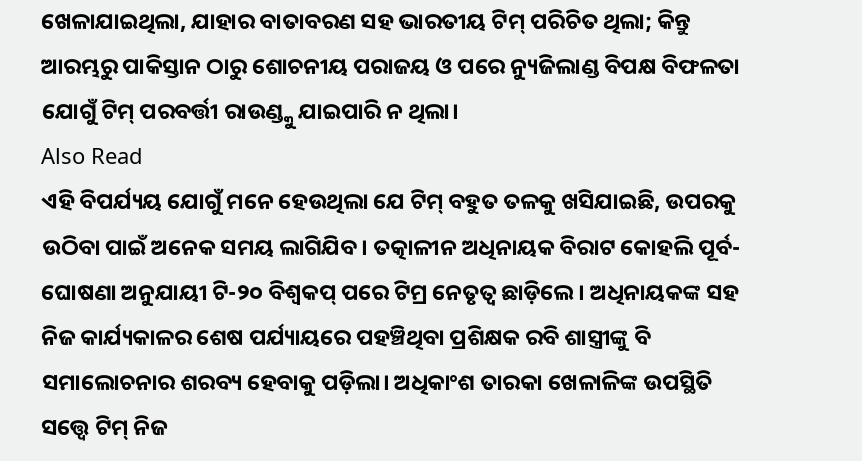ଖେଳାଯାଇଥିଲା, ଯାହାର ବାତାବରଣ ସହ ଭାରତୀୟ ଟିମ୍ ପରିଚିତ ଥିଲା; କିନ୍ତୁ ଆରମ୍ଭରୁ ପାକିସ୍ତାନ ଠାରୁ ଶୋଚନୀୟ ପରାଜୟ ଓ ପରେ ନ୍ୟୁଜିଲାଣ୍ଡ ବିପକ୍ଷ ବିଫଳତା ଯୋଗୁଁ ଟିମ୍ ପରବର୍ତ୍ତୀ ରାଉଣ୍ଡ୍କୁ ଯାଇପାରି ନ ଥିଲା।
Also Read
ଏହି ବିପର୍ଯ୍ୟୟ ଯୋଗୁଁ ମନେ ହେଉଥିଲା ଯେ ଟିମ୍ ବହୁତ ତଳକୁ ଖସିଯାଇଛି, ଉପରକୁ ଉଠିବା ପାଇଁ ଅନେକ ସମୟ ଲାଗିଯିବ। ତତ୍କାଳୀନ ଅଧିନାୟକ ବିରାଟ କୋହଲି ପୂର୍ବ-ଘୋଷଣା ଅନୁଯାୟୀ ଟି-୨୦ ବିଶ୍ୱକପ୍ ପରେ ଟିମ୍ର ନେତୃତ୍ୱ ଛାଡ଼ିଲେ। ଅଧିନାୟକଙ୍କ ସହ ନିଜ କାର୍ଯ୍ୟକାଳର ଶେଷ ପର୍ଯ୍ୟାୟରେ ପହଞ୍ଚିଥିବା ପ୍ରଶିକ୍ଷକ ରବି ଶାସ୍ତ୍ରୀଙ୍କୁ ବି ସମାଲୋଚନାର ଶରବ୍ୟ ହେବାକୁ ପଡ଼ିଲା। ଅଧିକାଂଶ ତାରକା ଖେଳାଳିଙ୍କ ଉପସ୍ଥିତି ସତ୍ତ୍ୱେ ଟିମ୍ ନିଜ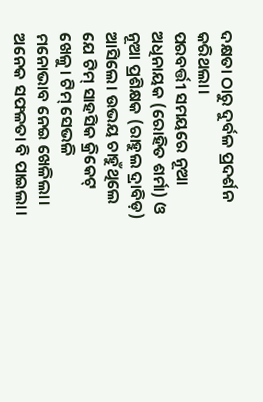ଦକ୍ଷତା ଠାରୁ ଦୁର୍ବଳ ପ୍ରଦର୍ଶନ କରିଥଲା।
ପରବର୍ତ୍ତୀ ସମୟରେ ନୂଆ ଅଧିନାୟକ (ରୋହିତ ଶର୍ମା) ଓ ନୂଆ ପ୍ରଶିକ୍ଷକ (ରାହୁଲ ଦ୍ରାବିଡ଼) ଆସିଲେ। ଉଭୟ ଚାହୁଁଥିଲେ ଯେ ଟିମ୍ ସାହସିକ କ୍ରିକେଟ୍ ଖେଳୁ। ଟିମ୍ ସେଭଳି ମନୋଭାବ ନେଇ ଖେଳିଲା। ଅନେକ ସଫଳତା ବି ପାଇଲା।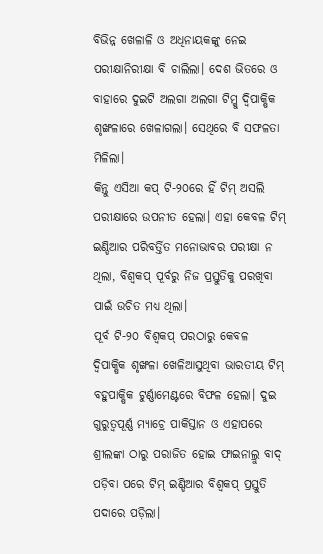ବିଭିନ୍ନ ଖେଳାଳି ଓ ଅଧିନାୟକଙ୍କୁ ନେଇ ପରୀକ୍ଷାନିରୀକ୍ଷା ବି ଚାଲିଲା। ଦେଶ ଭିତରେ ଓ ବାହାରେ ଦୁଇଟି ଅଲଗା ଅଲଗା ଟିମ୍କୁ ଦ୍ୱିପାକ୍ଷିକ ଶୃଙ୍ଖଳାରେ ଖେଳାଗଲା। ସେଥିରେ ବି ସଫଳତା ମିଳିଲା।
କିନ୍ତୁ ଏସିଆ କପ୍ ଟି-୨୦ରେ ହିଁ ଟିମ୍ ଅସଲି ପରୀକ୍ଷାରେ ଉପନୀତ ହେଲା। ଏହା କେବଳ ଟିମ୍ ଇଣ୍ଡିଆର ପରିବର୍ତ୍ତିତ ମନୋଭାବର ପରୀକ୍ଷା ନ ଥିଲା, ବିଶ୍ୱକପ୍ ପୂର୍ବରୁ ନିଜ ପ୍ରସ୍ତୁତିକୁ ପରଖିବା ପାଇଁ ଉଚିତ ମଧ୍ୟ ଥିଲା।
ପୂର୍ବ ଟି-୨୦ ବିଶ୍ୱକପ୍ ପରଠାରୁ କେବଳ ଦ୍ୱିପାକ୍ଷିକ ଶୃଙ୍ଖଳା ଖେଳିଆସୁଥିବା ଭାରତୀୟ ଟିମ୍ ବହୁପାକ୍ଷିକ ଟୁର୍ଣ୍ଣାମେଣ୍ଟରେ ବିଫଳ ହେଲା। ଦୁଇ ଗୁରୁତ୍ୱପୂର୍ଣ୍ଣ ମ୍ୟାଚ୍ରେ ପାକିସ୍ତାନ ଓ ଏହାପରେ ଶ୍ରୀଲଙ୍କା ଠାରୁ ପରାଜିତ ହୋଇ ଫାଇନାଲ୍ରୁ ବାଦ୍ ପଡ଼ିବା ପରେ ଟିମ୍ ଇଣ୍ଡିଆର ବିଶ୍ୱକପ୍ ପ୍ରସ୍ତୁତି ପଦାରେ ପଡ଼ିଲା।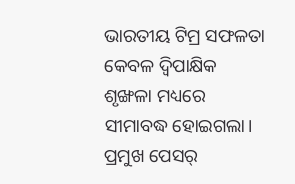ଭାରତୀୟ ଟିମ୍ର ସଫଳତା କେବଳ ଦ୍ୱିପାକ୍ଷିକ ଶୃଙ୍ଖଳା ମଧ୍ୟରେ ସୀମାବଦ୍ଧ ହୋଇଗଲା।
ପ୍ରମୁଖ ପେସର୍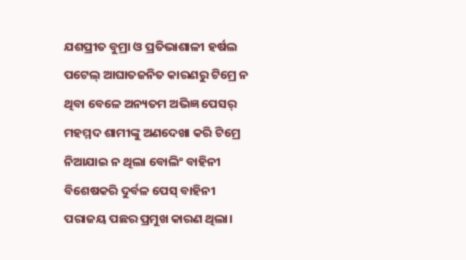ଯଶପ୍ରୀତ ବୁମ୍ରା ଓ ପ୍ରତିଭାଶାଳୀ ହର୍ଷଲ ପଟେଲ୍ ଆଘାତଜନିତ କାରଣରୁ ଟିମ୍ରେ ନ ଥିବା ବେଳେ ଅନ୍ୟତମ ଅଭିଜ୍ଞ ପେସର୍ ମହମ୍ମଦ ଶାମୀଙ୍କୁ ଅଣଦେଖା କରି ଟିମ୍ରେ ନିଆଯାଇ ନ ଥିଲା ବୋଲିଂ ବାହିନୀ ବିଶେଷକରି ଦୁର୍ବଳ ପେସ୍ ବାହିନୀ ପରାଜୟ ପଛର ପ୍ରମୁଖ କାରଣ ଥିଲା।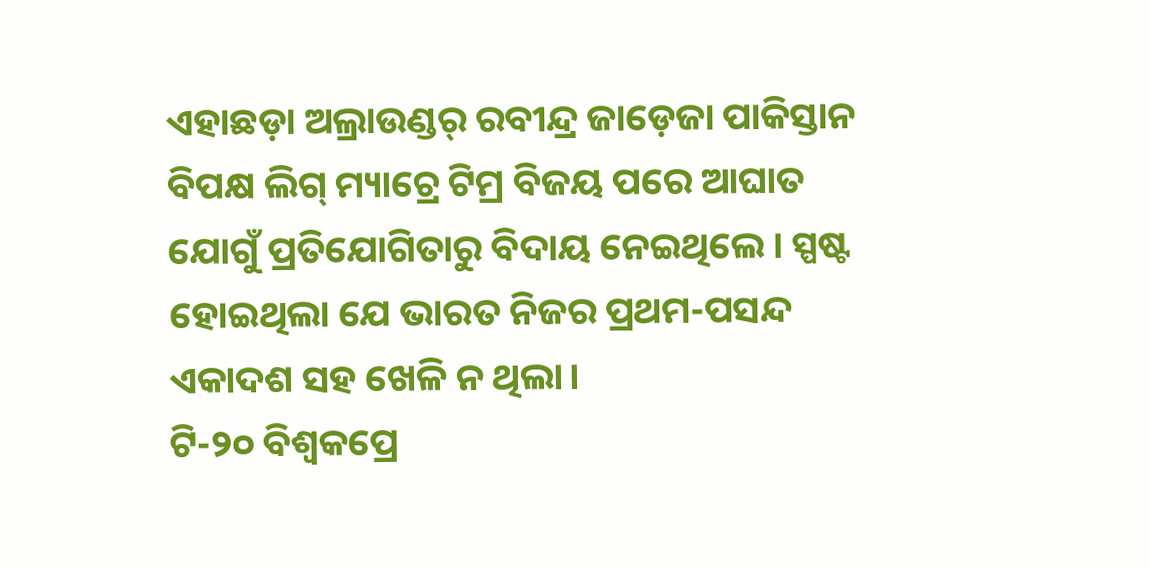ଏହାଛଡ଼ା ଅଲ୍ରାଉଣ୍ଡର୍ ରବୀନ୍ଦ୍ର ଜାଡ଼େଜା ପାକିସ୍ତାନ ବିପକ୍ଷ ଲିଗ୍ ମ୍ୟାଚ୍ରେ ଟିମ୍ର ବିଜୟ ପରେ ଆଘାତ ଯୋଗୁଁ ପ୍ରତିଯୋଗିତାରୁ ବିଦାୟ ନେଇଥିଲେ। ସ୍ପଷ୍ଟ ହୋଇଥିଲା ଯେ ଭାରତ ନିଜର ପ୍ରଥମ-ପସନ୍ଦ ଏକାଦଶ ସହ ଖେଳି ନ ଥିଲା।
ଟି-୨୦ ବିଶ୍ୱକପ୍ରେ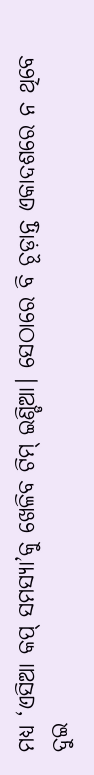ମଧ୍ୟ ‘ଏସିଆ କପ୍ ସମସ୍ୟା’କୁ ଖେଳିବ ଟିମ୍ ଇଣ୍ଡିଆ। ସେଠାରେ ବି ଚୂଡ଼ାନ୍ତ ଏକାଦଶରେ ନ ଥିବେ ଦୁଇ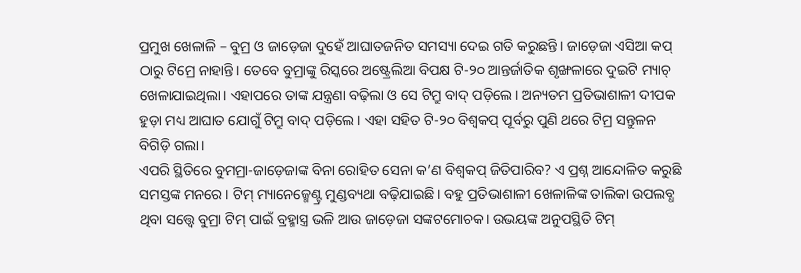ପ୍ରମୁଖ ଖେଳାଳି – ବୁମ୍ର ଓ ଜାଡ଼େଜା ଦୁହେଁ ଆଘାତଜନିତ ସମସ୍ୟା ଦେଇ ଗତି କରୁଛନ୍ତି। ଜାଡ଼େଜା ଏସିଆ କପ୍ ଠାରୁ ଟିମ୍ରେ ନାହାନ୍ତି। ତେବେ ବୁମ୍ରାଙ୍କୁ ରିସ୍କରେ ଅଷ୍ଟ୍ରେଲିଆ ବିପକ୍ଷ ଟି-୨୦ ଆନ୍ତର୍ଜାତିକ ଶୃଙ୍ଖଳାରେ ଦୁଇଟି ମ୍ୟାଚ୍ ଖେଳାଯାଇଥିଲା। ଏହାପରେ ତାଙ୍କ ଯନ୍ତ୍ରଣା ବଢ଼ିଲା ଓ ସେ ଟିମ୍ରୁ ବାଦ୍ ପଡ଼ିଲେ। ଅନ୍ୟତମ ପ୍ରତିଭାଶାଳୀ ଦୀପକ ହୁଡ଼ା ମଧ୍ୟ ଆଘାତ ଯୋଗୁଁ ଟିମ୍ରୁ ବାଦ୍ ପଡ଼ିଲେ। ଏହା ସହିତ ଟି-୨୦ ବିଶ୍ୱକପ୍ ପୂର୍ବରୁ ପୁଣି ଥରେ ଟିମ୍ର ସନ୍ତୁଳନ ବିଗିଡ଼ି ଗଲା।
ଏପରି ସ୍ଥିତିରେ ବୁମମ୍ରା-ଜାଡ଼େଜାଙ୍କ ବିନା ରୋହିତ ସେନା କ’ଣ ବିଶ୍ୱକପ୍ ଜିତିପାରିବ? ଏ ପ୍ରଶ୍ନ ଆନ୍ଦୋଳିତ କରୁଛି ସମସ୍ତଙ୍କ ମନରେ। ଟିମ୍ ମ୍ୟାନେଜ୍ମେଣ୍ଟ୍ର ମୁଣ୍ଡବ୍ୟଥା ବଢ଼ିଯାଇଛି। ବହୁ ପ୍ରତିଭାଶାଳୀ ଖେଳାଳିଙ୍କ ତାଲିକା ଉପଲବ୍ଧ ଥିବା ସତ୍ତ୍ୱେ ବୁମ୍ରା ଟିମ୍ ପାଇଁ ବ୍ରହ୍ମାସ୍ତ୍ର ଭଳି ଆଉ ଜାଡ଼େଜା ସଙ୍କଟମୋଚକ। ଉଭୟଙ୍କ ଅନୁପସ୍ଥିତି ଟିମ୍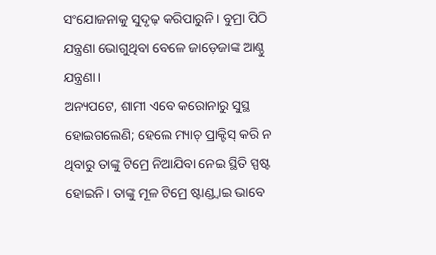ସଂଯୋଜନାକୁ ସୁଦୃଢ଼ କରିପାରୁନି। ବୁମ୍ରା ପିଠି ଯନ୍ତ୍ରଣା ଭୋଗୁଥିବା ବେଳେ ଜାଡ଼େଜାଙ୍କ ଆଣ୍ଠୁ ଯନ୍ତ୍ରଣା।
ଅନ୍ୟପଟେ, ଶାମୀ ଏବେ କରୋନାରୁ ସୁସ୍ଥ ହୋଇଗଲେଣି; ହେଲେ ମ୍ୟାଚ୍ ପ୍ରାକ୍ଟିସ୍ କରି ନ ଥିବାରୁ ତାଙ୍କୁ ଟିମ୍ରେ ନିଆଯିବା ନେଇ ସ୍ଥିତି ସ୍ପଷ୍ଟ ହୋଇନି। ତାଙ୍କୁ ମୂଳ ଟିମ୍ରେ ଷ୍ଟାଣ୍ଡ୍ବାଇ ଭାବେ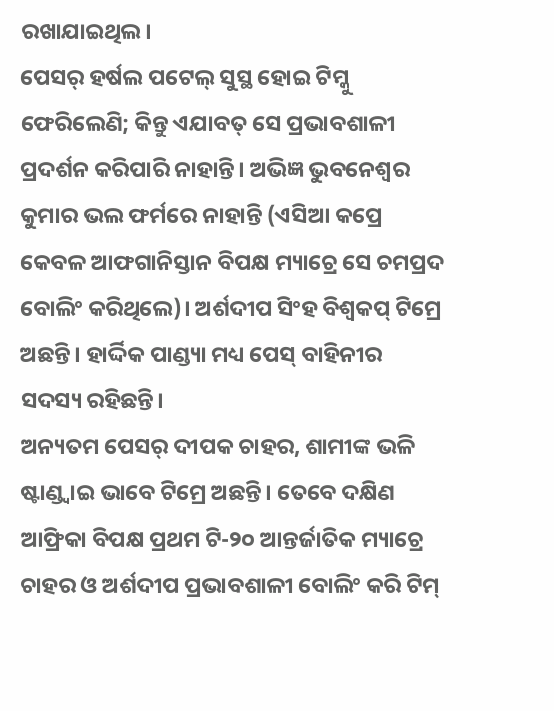ରଖାଯାଇଥିଲ।
ପେସର୍ ହର୍ଷଲ ପଟେଲ୍ ସୁସ୍ଥ ହୋଇ ଟିମ୍କୁ ଫେରିଲେଣି; କିନ୍ତୁ ଏଯାବତ୍ ସେ ପ୍ରଭାବଶାଳୀ ପ୍ରଦର୍ଶନ କରିପାରି ନାହାନ୍ତି। ଅଭିଜ୍ଞ ଭୁବନେଶ୍ୱର କୁମାର ଭଲ ଫର୍ମରେ ନାହାନ୍ତି (ଏସିଆ କପ୍ରେ କେବଳ ଆଫଗାନିସ୍ତାନ ବିପକ୍ଷ ମ୍ୟାଚ୍ରେ ସେ ଚମପ୍ରଦ ବୋଲିଂ କରିଥିଲେ)। ଅର୍ଶଦୀପ ସିଂହ ବିଶ୍ୱକପ୍ ଟିମ୍ରେ ଅଛନ୍ତି। ହାର୍ଦ୍ଦିକ ପାଣ୍ଡ୍ୟା ମଧ୍ୟ ପେସ୍ ବାହିନୀର ସଦସ୍ୟ ରହିଛନ୍ତି।
ଅନ୍ୟତମ ପେସର୍ ଦୀପକ ଚାହର, ଶାମୀଙ୍କ ଭଳି ଷ୍ଟାଣ୍ଡ୍ବାଇ ଭାବେ ଟିମ୍ରେ ଅଛନ୍ତି। ତେବେ ଦକ୍ଷିଣ ଆଫ୍ରିକା ବିପକ୍ଷ ପ୍ରଥମ ଟି-୨୦ ଆନ୍ତର୍ଜାତିକ ମ୍ୟାଚ୍ରେ ଚାହର ଓ ଅର୍ଶଦୀପ ପ୍ରଭାବଶାଳୀ ବୋଲିଂ କରି ଟିମ୍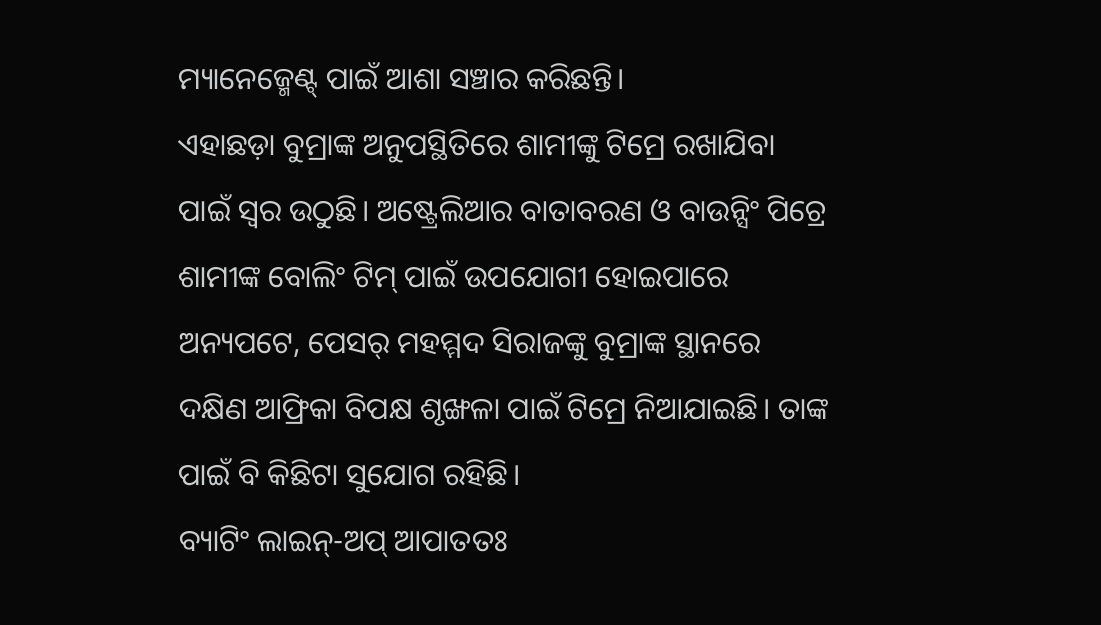ମ୍ୟାନେଜ୍ମେଣ୍ଟ୍ ପାଇଁ ଆଶା ସଞ୍ଚାର କରିଛନ୍ତି।
ଏହାଛଡ଼ା ବୁମ୍ରାଙ୍କ ଅନୁପସ୍ଥିତିରେ ଶାମୀଙ୍କୁ ଟିମ୍ରେ ରଖାଯିବା ପାଇଁ ସ୍ୱର ଉଠୁଛି। ଅଷ୍ଟ୍ରେଲିଆର ବାତାବରଣ ଓ ବାଉନ୍ସିଂ ପିଚ୍ରେ ଶାମୀଙ୍କ ବୋଲିଂ ଟିମ୍ ପାଇଁ ଉପଯୋଗୀ ହୋଇପାରେ ଅନ୍ୟପଟେ, ପେସର୍ ମହମ୍ମଦ ସିରାଜଙ୍କୁ ବୁମ୍ରାଙ୍କ ସ୍ଥାନରେ ଦକ୍ଷିଣ ଆଫ୍ରିକା ବିପକ୍ଷ ଶୃଙ୍ଖଳା ପାଇଁ ଟିମ୍ରେ ନିଆଯାଇଛି। ତାଙ୍କ ପାଇଁ ବି କିଛିଟା ସୁଯୋଗ ରହିଛି।
ବ୍ୟାଟିଂ ଲାଇନ୍-ଅପ୍ ଆପାତତଃ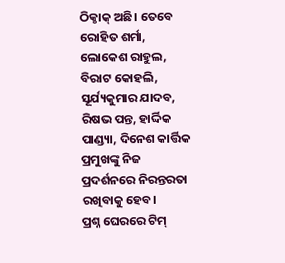ଠିକ୍ଠାକ୍ ଅଛି। ତେବେ ରୋହିତ ଶର୍ମା, ଲୋକେଶ ରାହୁଲ, ବିରାଟ କୋହଲି, ସୂର୍ଯ୍ୟକୁମାର ଯାଦବ, ରିଷଭ ପନ୍ତ, ହାର୍ଦ୍ଦିକ ପାଣ୍ଡ୍ୟା, ଦିନେଶ କାର୍ତ୍ତିକ ପ୍ରମୁଖଙ୍କୁ ନିଜ ପ୍ରଦର୍ଶନରେ ନିରନ୍ତରତା ରଖିବାକୁ ହେବ।
ପ୍ରଶ୍ନ ଘେରରେ ଟିମ୍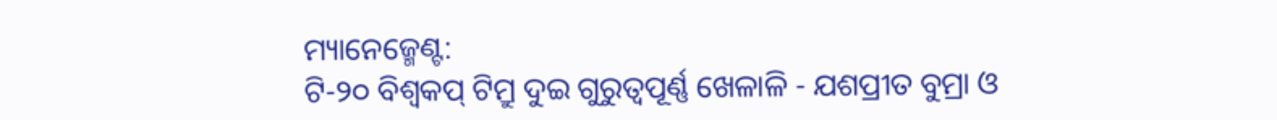ମ୍ୟାନେଜ୍ମେଣ୍ଟ:
ଟି-୨୦ ବିଶ୍ୱକପ୍ ଟିମ୍ରୁ ଦୁଇ ଗୁରୁତ୍ୱପୂର୍ଣ୍ଣ ଖେଳାଳି - ଯଶପ୍ରୀତ ବୁମ୍ରା ଓ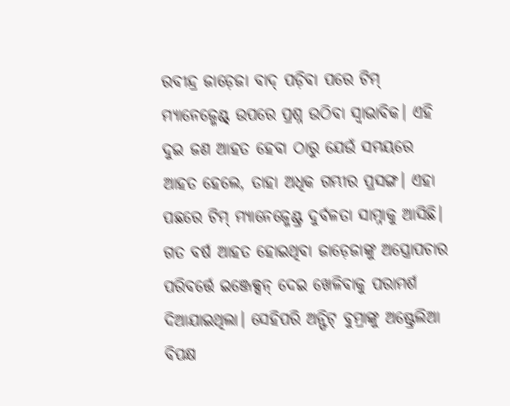ରବୀନ୍ଦ୍ର ଜାଡ଼େଜା ବାଦ୍ ପଡ଼ିବା ପରେ ଟିମ୍ ମ୍ୟାନେଜ୍ମେଣ୍ଟ୍ ଉପରେ ପ୍ରଶ୍ନ ଉଠିବା ସ୍ୱାଭାବିକ। ଏହି ଦୁଇ ଜଣ ଆହତ ହେବା ଠାରୁ ଯେଉଁ ସମୟରେ ଆହତ ହେଲେ, ତାହା ଅଧିକ ଗମ୍ଭୀର ପ୍ରସଙ୍ଗ। ଏହା ପଛରେ ଟିମ୍ ମ୍ୟାନେଜ୍ମେଣ୍ଟ୍ର ଦୁର୍ବଳତା ସାମ୍ନାକୁ ଆସିଛି।
ଗତ ବର୍ଷ ଆହତ ହୋଇଥିବା ଜାଡ଼େଜାଙ୍କୁ ଅସ୍ତ୍ରୋପଚାର ପରିବର୍ତ୍ତେ ଇଞ୍ଜେକ୍ସନ୍ ଦେଇ ଖେଳିବାକୁ ପରାମର୍ଶ ଦିଆଯାଇଥିଲା। ସେହିପରି ଅନ୍ଫିଟ୍ ବୁମ୍ରାଙ୍କୁ ଅଷ୍ଟ୍ରେଲିଆ ବିପକ୍ଷ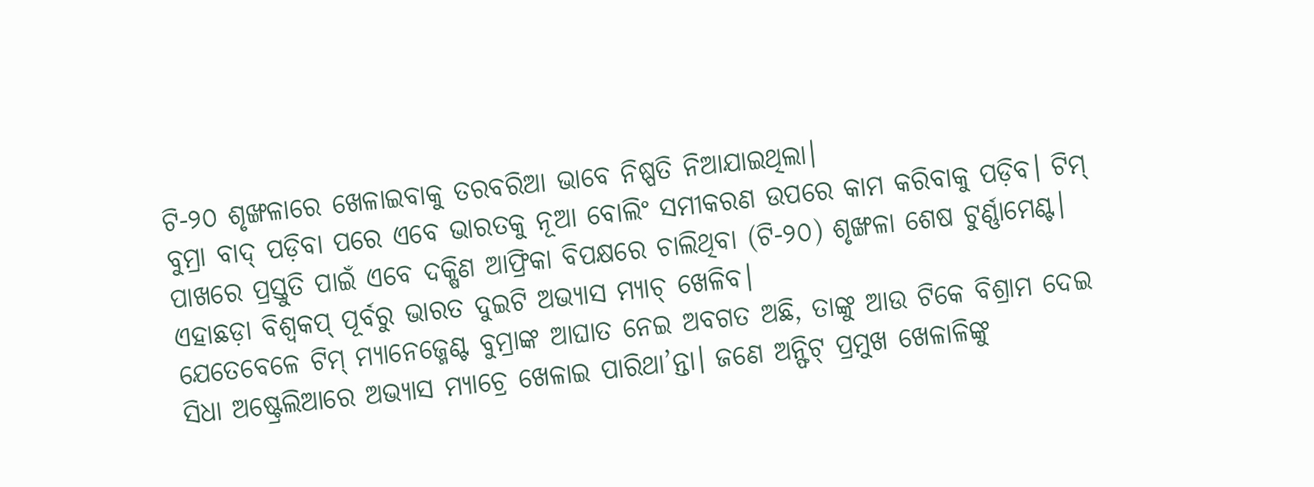ଟି-୨୦ ଶୃଙ୍ଖଳାରେ ଖେଳାଇବାକୁ ତରବରିଆ ଭାବେ ନିଷ୍ପତି ନିଆଯାଇଥିଲା।
ବୁମ୍ରା ବାଦ୍ ପଡ଼ିବା ପରେ ଏବେ ଭାରତକୁ ନୂଆ ବୋଲିଂ ସମୀକରଣ ଉପରେ କାମ କରିବାକୁ ପଡ଼ିବ। ଟିମ୍ ପାଖରେ ପ୍ରସ୍ତୁତି ପାଇଁ ଏବେ ଦକ୍ଷିଣ ଆଫ୍ରିକା ବିପକ୍ଷରେ ଚାଲିଥିବା (ଟି-୨୦) ଶୃଙ୍ଖଳା ଶେଷ ଟୁର୍ଣ୍ଣାମେଣ୍ଟ। ଏହାଛଡ଼ା ବିଶ୍ୱକପ୍ ପୂର୍ବରୁ ଭାରତ ଦୁଇଟି ଅଭ୍ୟାସ ମ୍ୟାଚ୍ ଖେଳିବ।
ଯେତେବେଳେ ଟିମ୍ ମ୍ୟାନେଜ୍ମେଣ୍ଟ ବୁମ୍ରାଙ୍କ ଆଘାତ ନେଇ ଅବଗତ ଅଛି, ତାଙ୍କୁ ଆଉ ଟିକେ ବିଶ୍ରାମ ଦେଇ ସିଧା ଅଷ୍ଟ୍ରେଲିଆରେ ଅଭ୍ୟାସ ମ୍ୟାଚ୍ରେ ଖେଳାଇ ପାରିଥା’ନ୍ତା। ଜଣେ ଅନ୍ଫିଟ୍ ପ୍ରମୁଖ ଖେଳାଳିଙ୍କୁ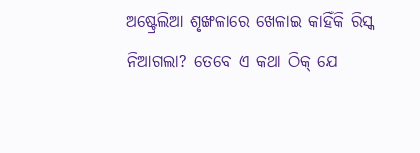ଅଷ୍ଟ୍ରେଲିଆ ଶୃଙ୍ଖଳାରେ ଖେଳାଇ କାହିଁକି ରିସ୍କ ନିଆଗଲା? ତେବେ ଏ କଥା ଠିକ୍ ଯେ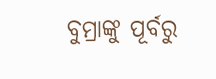ବୁମ୍ରାଙ୍କୁ ପୂର୍ବରୁ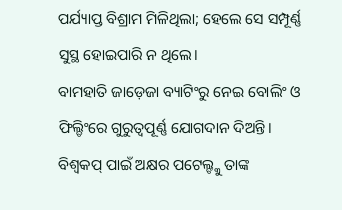ପର୍ଯ୍ୟାପ୍ତ ବିଶ୍ରାମ ମିଳିଥିଲା; ହେଲେ ସେ ସମ୍ପୂର୍ଣ୍ଣ ସୁସ୍ଥ ହୋଇପାରି ନ ଥିଲେ।
ବାମହାତି ଜାଡ଼େଜା ବ୍ୟାଟିଂରୁ ନେଇ ବୋଲିଂ ଓ ଫିଲ୍ଡିଂରେ ଗୁରୁତ୍ୱପୂର୍ଣ୍ଣ ଯୋଗଦାନ ଦିଅନ୍ତି। ବିଶ୍ୱକପ୍ ପାଇଁ ଅକ୍ଷର ପଟେଲ୍ଙ୍କୁ ତାଙ୍କ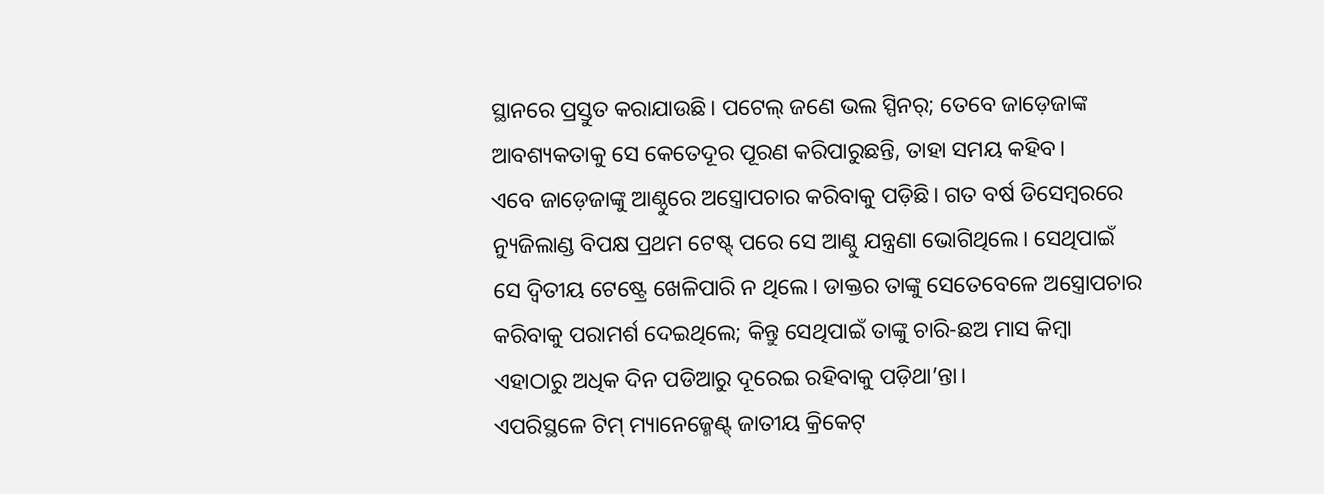ସ୍ଥାନରେ ପ୍ରସ୍ତୁତ କରାଯାଉଛି। ପଟେଲ୍ ଜଣେ ଭଲ ସ୍ପିନର୍; ତେବେ ଜାଡ଼େଜାଙ୍କ ଆବଶ୍ୟକତାକୁ ସେ କେତେଦୂର ପୂରଣ କରିପାରୁଛନ୍ତି, ତାହା ସମୟ କହିବ।
ଏବେ ଜାଡ଼େଜାଙ୍କୁ ଆଣ୍ଠୁରେ ଅସ୍ତ୍ରୋପଚାର କରିବାକୁ ପଡ଼ିଛି। ଗତ ବର୍ଷ ଡିସେମ୍ବରରେ ନ୍ୟୁଜିଲାଣ୍ଡ ବିପକ୍ଷ ପ୍ରଥମ ଟେଷ୍ଟ୍ ପରେ ସେ ଆଣ୍ଠୁ ଯନ୍ତ୍ରଣା ଭୋଗିଥିଲେ। ସେଥିପାଇଁ ସେ ଦ୍ୱିତୀୟ ଟେଷ୍ଟ୍ରେ ଖେଳିପାରି ନ ଥିଲେ। ଡାକ୍ତର ତାଙ୍କୁ ସେତେବେଳେ ଅସ୍ତ୍ରୋପଚାର କରିବାକୁ ପରାମର୍ଶ ଦେଇଥିଲେ; କିନ୍ତୁ ସେଥିପାଇଁ ତାଙ୍କୁ ଚାରି-ଛଅ ମାସ କିମ୍ବା ଏହାଠାରୁ ଅଧିକ ଦିନ ପଡିଆରୁ ଦୂରେଇ ରହିବାକୁ ପଡ଼ିଥା’ନ୍ତା।
ଏପରିସ୍ଥଳେ ଟିମ୍ ମ୍ୟାନେଜ୍ମେଣ୍ଟ୍ ଜାତୀୟ କ୍ରିକେଟ୍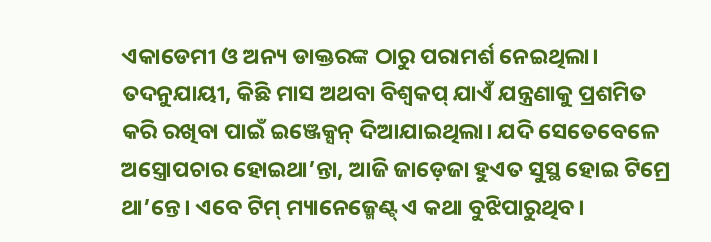ଏକାଡେମୀ ଓ ଅନ୍ୟ ଡାକ୍ତରଙ୍କ ଠାରୁ ପରାମର୍ଶ ନେଇଥିଲା। ତଦନୁଯାୟୀ, କିଛି ମାସ ଅଥବା ବିଶ୍ୱକପ୍ ଯାଏଁ ଯନ୍ତ୍ରଣାକୁ ପ୍ରଶମିତ କରି ରଖିବା ପାଇଁ ଇଞ୍ଜେକ୍ସନ୍ ଦିଆଯାଇଥିଲା। ଯଦି ସେତେବେଳେ ଅସ୍ତ୍ରୋପଚାର ହୋଇଥା’ନ୍ତା, ଆଜି ଜାଡ଼େଜା ହୁଏତ ସୁସ୍ଥ ହୋଇ ଟିମ୍ରେ ଥା’ନ୍ତେ। ଏବେ ଟିମ୍ ମ୍ୟାନେଜ୍ମେଣ୍ଟ୍ ଏ କଥା ବୁଝିପାରୁଥିବ।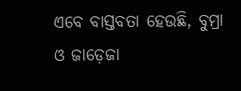ଏବେ ବାସ୍ତବତା ହେଉଛି, ବୁମ୍ରା ଓ ଜାଡ଼େଜା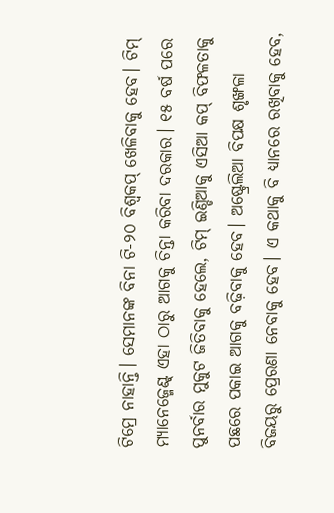ଟିମ୍ରେ ନାହାନ୍ତି। ସେମାନଙ୍କ ବିନା ଟି-୨୦ ବିଶ୍ୱକପ୍ ଖେଳିବାକୁ ହେବ। ଟିମ୍ ମ୍ୟାନେଜ୍ମେଣ୍ଟ୍ ଏହା ଠାରୁ ଆଗକୁ ଚିନ୍ତା କରିବା ଦରକାର। ୧୫ ବର୍ଷ ପରେ ପୁନର୍ବାର ମୁକୁଟ ଜିତିବାକୁ ହେଲେ, ଟିମ୍ ଇଣ୍ଡିଆକୁ ଏସିଆ କପ୍ ବିଫଳତାକୁ ପଛରେ ପକାଇ ଆଗକୁ ବଢ଼ିବାକୁ ହେବ। ଅଷ୍ଟ୍ରେଲିଆ ବିପକ୍ଷ ଶୃଙ୍ଖଳା ବିଜୟରୁ ପ୍ରେରଣା ନେବାକୁ ହେବ। ଏ କଥାକୁ ବି ଧ୍ୟାନରେ ରଖିବାକୁ ହେବ,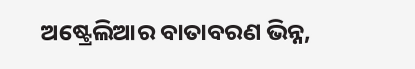ଅଷ୍ଟ୍ରେଲିଆର ବାତାବରଣ ଭିନ୍ନ,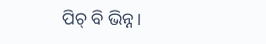ପିଚ୍ ବି ଭିନ୍ନ।